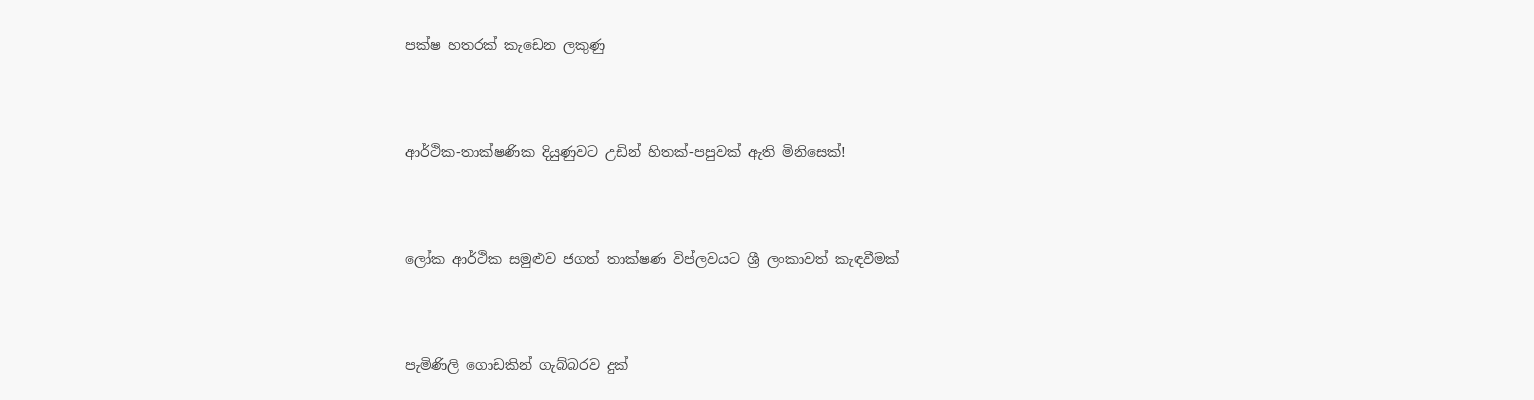පක්ෂ හතරක් කැඩෙන ලකුණු




ආර්ථික-තාක්ෂණික දියුණුවට උඩින් හිතක්-පපුවක් ඇති මිනිසෙක්!




ලෝක ආර්ථික සමුළුව ජගත් තාක්ෂණ විප්ලවයට ශ්‍රී ලංකාවත් කැඳවීමක්




පැමිණිලි ගොඩකින් ගැබ්බරව දුක්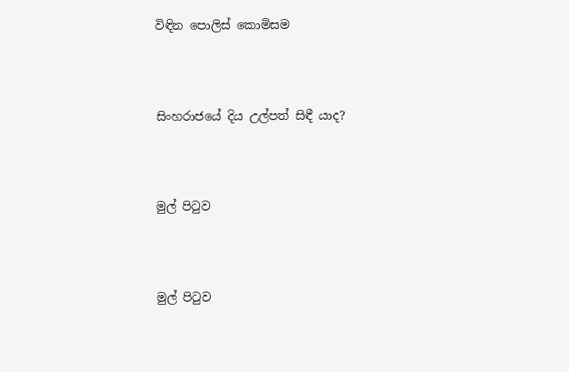විඳින පොලිස් කොමිසම




සිංහරාජයේ දිය උල්පත් සිඳී යාද?




මුල් පිටුව




මුල් පිටුව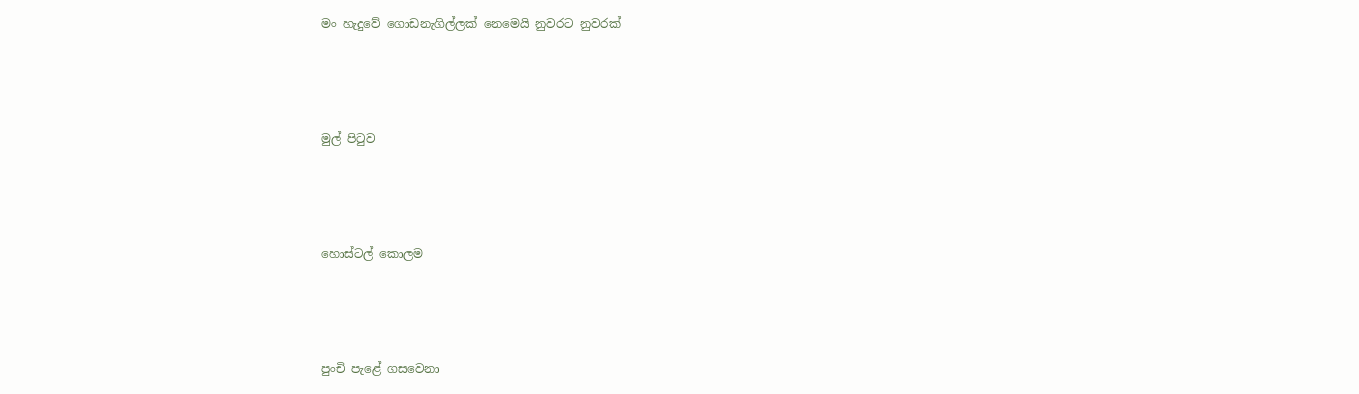මං හැදුවේ ගොඩනැගිල්ලක් නෙමෙයි නුවරට නුවරක්




මුල් පිටුව




හොස්ටල් කොලම




පුංචි පැළේ ගසවෙනා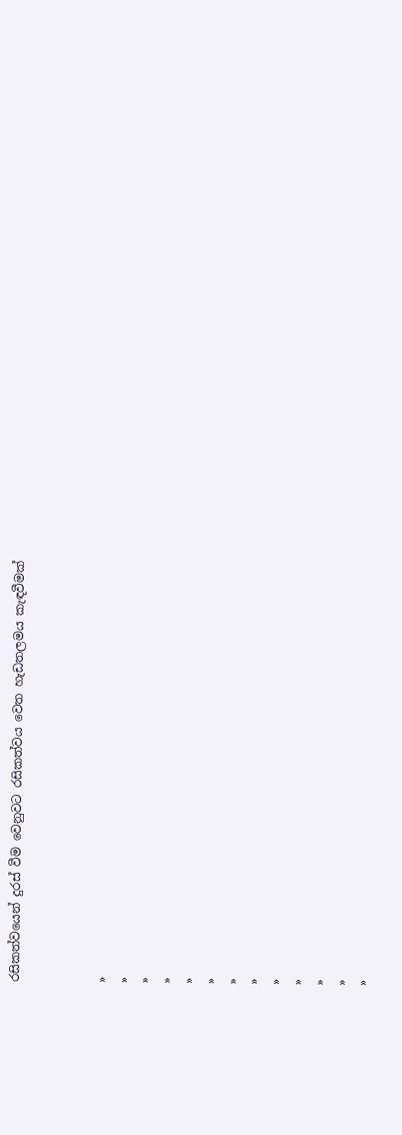රසිකත්වයෙන් දුරස් වීම වෙනුවට රසිකත්වය වෙත හැඩතලමය කැඳවීමක්



»
»
»
»
»
»
»
»
»
»
»
»
»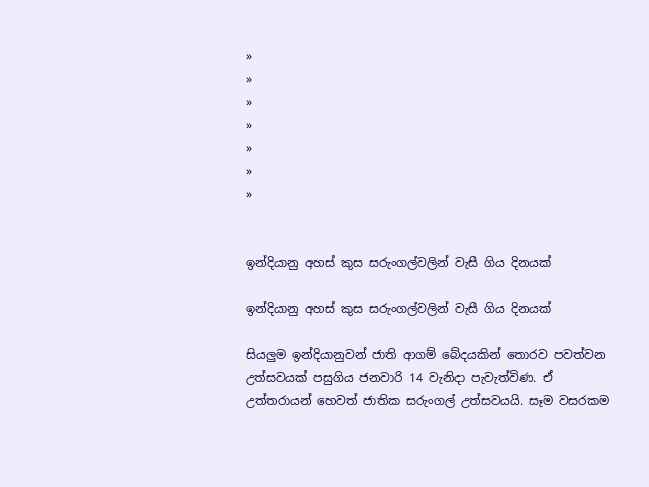»
»
»
»
»
»
»


ඉන්දියානු අහස් කුස සරුංගල්වලින් වැසී ගිය දිනයක්

ඉන්දියානු අහස් කුස සරුංගල්වලින් වැසී ගිය දිනයක්

සියලුම ඉන්දියානුවන් ජාති ආගම් බේදයකින් තොරව පවත්වන උත්සවයක් පසුගිය ජනවාරි 14 වැනිදා පැවැත්විණ. ඒ උත්තරායන් හෙවත් ජාතික සරුංගල් උත්සවයයි. සෑම වසරකම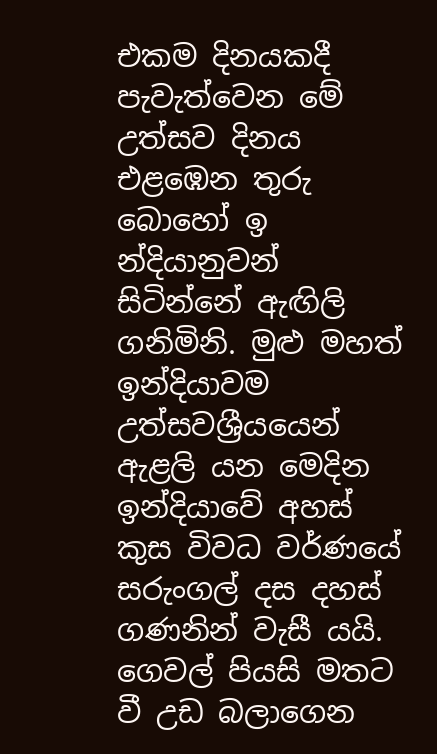එකම දිනයකදී පැවැත්වෙන මේ උත්සව දිනය එළ‍ඹෙන තුරු බොහෝ ඉ න්දියානුවන් සිටින්නේ ඇඟිලි ගනිමිනි. මුළු මහත් ඉන්දියාවම උත්සවශ්‍රීයයෙන් ඇළලි යන මෙදින ඉන්දියාවේ අහස් කුස විවධ වර්ණයේ සරුංගල් දස දහස් ගණනින් වැසී යයි. ගෙවල් පියසි මතට වී උඩ බලාගෙන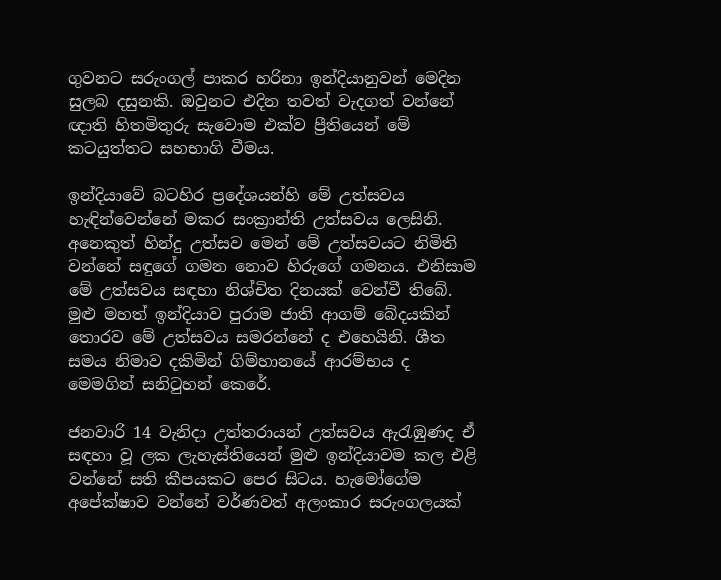ගුවනට සරුංගල් පාකර හරිනා ඉන්දියානුවන් මෙදින සුලබ දසුනකි. ඔවුනට එදින තවත් වැදගත් වන්නේ ඥාති හිතමිතුරු සැවොම එක්ව ප්‍රී‍තියෙන් මේ කටයුත්තට සහභාගි වීමය.

ඉන්දියාවේ බටහිර ප්‍රදේශයන්හි මේ උත්සවය හැඳින්වෙන්නේ මකර සංක්‍රාන්ති උත්සවය ලෙසිනි. අනෙකුත් හින්දු උත්සව මෙන් මේ උත්සවයට නිමිති වන්නේ සඳුගේ ගමන නොව හිරුගේ ගමනය. එනිසාම මේ උත්සවය සඳහා නිශ්චිත දිනයක් වෙන්වී තිබේ. මුළු මහත් ඉන්දියාව පුරාම ජාති ආගම් ‍බේදයකින් තොරව මේ උත්සවය සමරන්නේ ද එහෙයිනි. ශීත සමය නිමාව දකිමින් ගිම්හානයේ ආරම්භය ද මෙමගින් සනිටුහන් කෙරේ.

ජනවාරි 14 වැනිදා උත්තරායන් උත්සවය ඇරැඹුණද ඒ සඳහා වූ ලක ලැහැස්තියෙන් මුළු ඉන්දියාවම කල එළි වන්නේ සති කීපයකට පෙර සිටය. හැමෝගේම අපේක්ෂාව වන්නේ වර්ණවත් අලංකාර සරුංගලයක්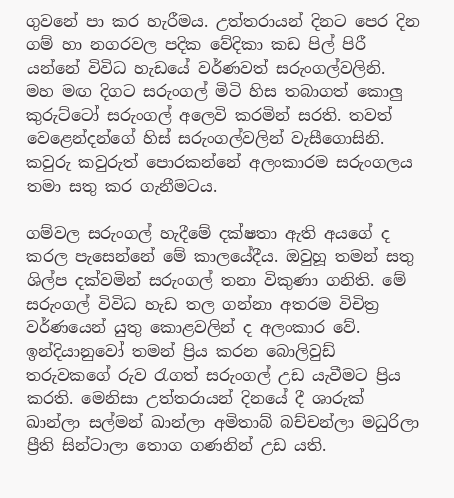ගුවනේ පා කර හැරීමය. උත්තරායන් දිනට පෙර දින ගම් හා නගරවල පදික වේදිකා කඩ පිල් පිරී යන්නේ විවිධ හැඩයේ වර්ණවත් සරුංගල්වලිනි. මහ මඟ දිගට සරුංගල් මිටි හිස තබාගත් කොලු කුරුට්ටෝ සරුංගල් අලෙවි කරමින් සරති. තවත් වෙළෙන්දන්ගේ හිස් සරුංගල්වලින් වැසීගොසිනි. කවුරු කවුරුත් පොරකන්නේ අලංකාරම සරුංගලය තමා සතු කර ගැනීමටය.

ගම්වල සරුංගල් හැදීමේ දක්ෂතා ඇති අයගේ ද කරල පැසෙන්නේ මේ කාලයේදීය. ඔවුහූ තමන් සතු ශිල්ප දක්වමින් සරුංගල් තනා විකුණා ගනිති. මේ සරුංගල් විවිධ හැඩ තල ගන්නා අතරම විචිත්‍ර වර්ණයෙන් යුතු කොළවලින් ද අලංකාර වේ. ඉන්දියානුවෝ තමන් ප්‍රිය කරන බොලිවුඩ් තරුවකගේ රුව රැගත් සරුංගල් උඩ යැවීමට ප්‍රිය කරති‍. මෙනිසා උත්තරායන් දිනයේ දී ශාරුක් ඛාන්ලා සල්මන් ඛාන්ලා අමිතාබ් බච්චන්ලා මධුරිලා ප්‍රීති සින්ටාලා තොග ගණනින් උඩ යති.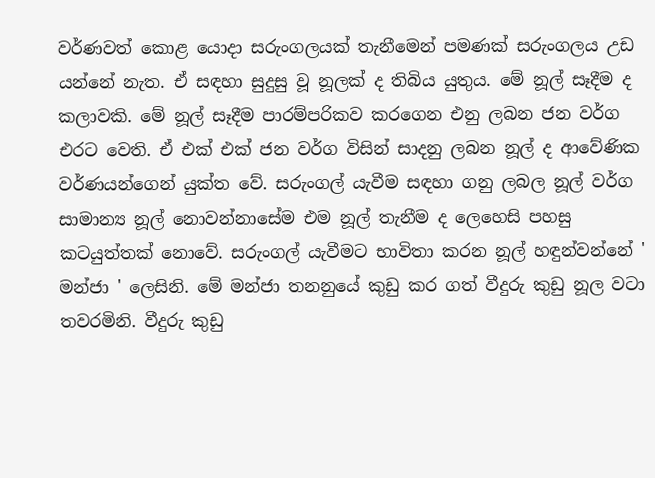වර්ණවත් කොළ යොදා සරුංගලයක් තැනීමෙන් පමණක් සරුංගලය උඩ යන්නේ නැත. ඒ සඳහා සුදුසු වූ නූලක් ද තිබිය යුතුය. මේ නූල් සෑදීම ද කලාවකි. මේ නූල් සෑදීම පාරම්පරිකව කරගෙන එනු ලබන ජන වර්ග එරට වෙති. ඒ එක් එක් ජන වර්ග විසින් සාදනු ලබන නූල් ද ආවේණික වර්ණයන්ගෙන් යුක්ත වේ. සරුංගල් යැවීම සඳහා ගනු ලබල නූල් වර්ග සාමාන්‍ය නූල් නොවන්නා‍සේම එම නූල් තැනීම ද ලෙහෙසි පහසු කටයුත්තක් නොවේ. සරුංගල් යැවීමට භාවිතා කරන නූල් හඳුන්වන්නේ ' මන්ජා ' ලෙසිනි. මේ මන්ජා තනනුයේ කුඩු කර ගත් වීදුරු කුඩු නූල වටා තවරමිනි. වීදුරු කුඩු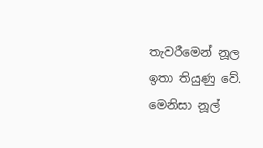තැවරීමෙන් නූල ඉතා තියුණු වේ. මෙනිසා නූල්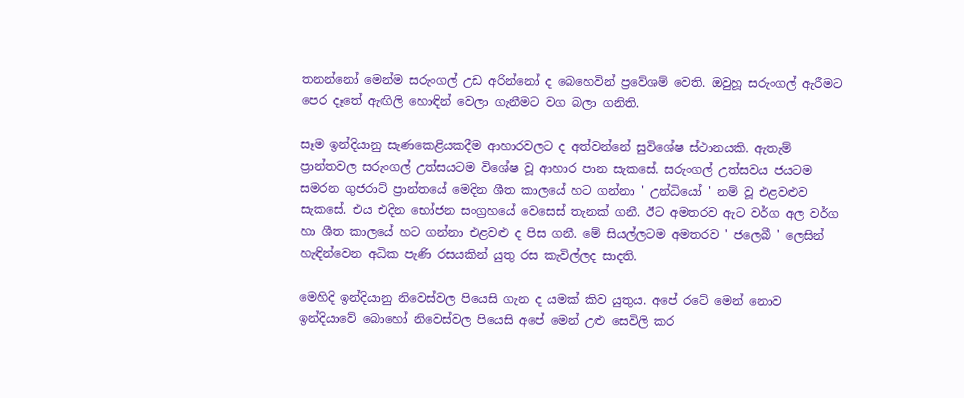තනන්නෝ මෙන්ම සරුංගල් උඩ අරින්නෝ ද බෙහෙවින් ප්‍රවේශම් වෙති. ඔවුහූ සරුංගල් ඇරීමට පෙර දෑතේ ඇඟිලි හොඳින් වෙලා ගැනීමට වග බලා ගනිති.

සෑම ඉන්දියානු සැණකෙළියකදීම ආහාරවලට ද අත්වන්නේ සුවිශේෂ ස්ථානයකි. ඇතැම් ප්‍රාන්තවල සරුංගල් උත්සයටම විශේෂ වූ ආහාර පාන සැකසේ. සරුංගල් උත්සවය ජයටම සමරන ගුජරාට් ප්‍රාන්තයේ මෙදින ශීත කාලයේ හට ගන්නා ' උන්ධියෝ ' නම් වූ එළවළුව සැකසේ. එය එදින භෝජන සංග්‍රහයේ වෙසෙස් තැනක් ගනී. ඊට අමතරව ඇට වර්ග අල වර්ග හා ශීත කාලයේ හට ගන්නා එළවළු ද පිස ගනී. මේ සියල්ලටම අමතරව ' ජලෙබී ' ලෙසින් හැඳින්වෙන අධික පැණි රසයකින් යුතු රස කැවිල්ලද සාදති.

මෙහිදි ඉන්දියානු නිවෙස්වල පියෙසි ගැන ද යමක් කිව යුතුය. අපේ රටේ මෙන් නොව ඉන්දියාවේ බොහෝ නිවෙස්වල පියෙසි අපේ මෙන් උළු සෙවිලි කර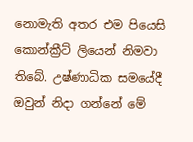නොමැති අතර එම පියෙසි කොන්ක්‍රීට් ලියෙන් නිමවා තිබේ. උෂ්ණාධික සමයේදී ඔවුන් නිදා ගන්නේ මේ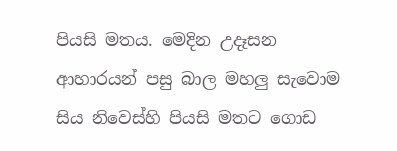පියසි මතය. මෙදින උදෑසන ආහාරයන් පසු බාල මහලු සැ‍වොම සිය නිවෙස්හි පියසි මතට ගොඩ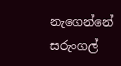නැගෙන්නේ සරුංගල්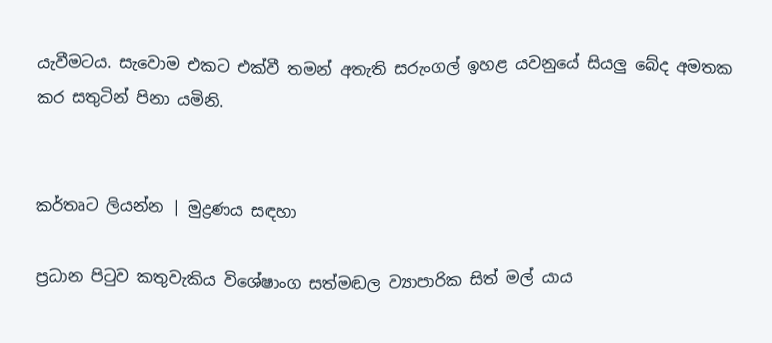යැවීමටය. සැවොම එකට එක්වී තමන් අතැති සරුංගල් ඉහළ යවනුයේ සියලු ‍බේද අමතක කර සතුටින් පිනා යමිනි.


කර්තෘට ලියන්න | මුද්‍රණය සඳහා

ප්‍රධාන පිටුව කතුවැකිය විශේෂාංග සත්මඬල ව්‍යාපාරික සිත් මල් යාය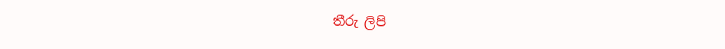තීරු ලිපි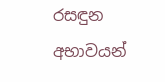රසඳුන අභාවයන්